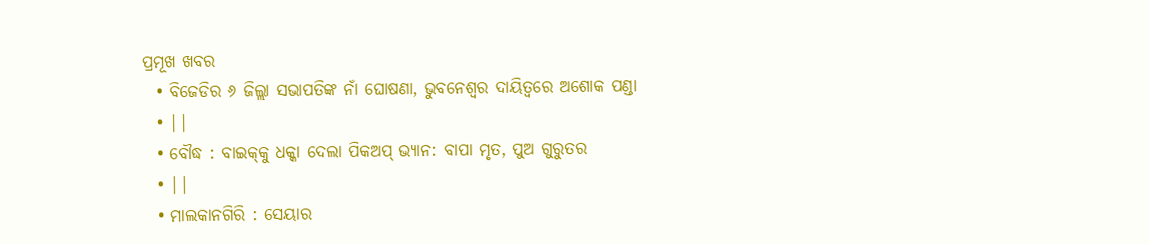ପ୍ରମୂଖ ଖବର
  • ବିଜେଡିର ୬ ଜିଲ୍ଲା ସଭାପତିଙ୍କ ନାଁ ଘୋଷଣା, ଭୁବନେଶ୍ୱର ଦାୟିତ୍ୱରେ ଅଶୋକ ପଣ୍ଡା
  • ||
  • ବୌଦ୍ଧ : ବାଇକ୍‌କୁ ଧକ୍କା ଦେଲା ପିକଅପ୍ ଭ୍ୟାନ: ବାପା ମୃତ, ପୁଅ ଗୁରୁତର
  • ||
  • ମାଲକାନଗିରି : ସେୟାର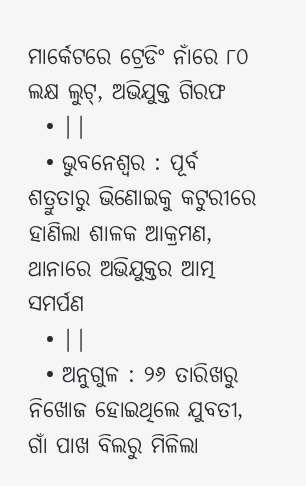ମାର୍କେଟରେ ଟ୍ରେଡିଂ ନାଁରେ ୮୦ ଲକ୍ଷ ଲୁଟ୍‌, ଅଭିଯୁକ୍ତ ଗିରଫ
  • ||
  • ଭୁବନେଶ୍ୱର : ପୂର୍ବ ଶତ୍ରୁତାରୁ ଭିଣୋଇକୁ କଟୁରୀରେ ହାଣିଲା ଶାଳକ ଆକ୍ରମଣ, ଥାନାରେ ଅଭିଯୁକ୍ତର ଆତ୍ମ ସମର୍ପଣ
  • ||
  • ଅନୁଗୁଳ : ୨୬ ତାରିଖରୁ ନିଖୋଜ ହୋଇଥିଲେ ଯୁବତୀ, ଗାଁ ପାଖ ବିଲରୁ ମିଳିଲା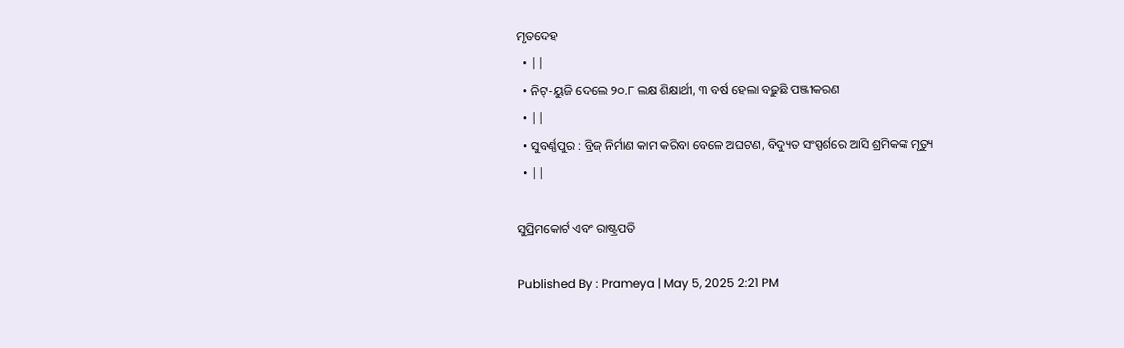ମୃତଦେହ
  • ||
  • ନିଟ୍‌-ୟୁଜି ଦେଲେ ୨୦.୮ ଲକ୍ଷ ଶିକ୍ଷାର୍ଥୀ, ୩ ବର୍ଷ ହେଲା ବଢ଼ୁଛି ପଞ୍ଜୀକରଣ
  • ||
  • ସୁବର୍ଣ୍ଣପୁର : ବ୍ରିଜ୍‌ ନିର୍ମାଣ କାମ କରିବା ବେଳେ ଅଘଟଣ, ବିଦ୍ୟୁତ ସଂସ୍ପର୍ଶରେ ଆସି ଶ୍ରମିକଙ୍କ ମୃତ୍ୟୁ
  • ||

ସୁପ୍ରିମକୋର୍ଟ ଏବଂ ରାଷ୍ଟ୍ରପତି

Published By : Prameya | May 5, 2025 2:21 PM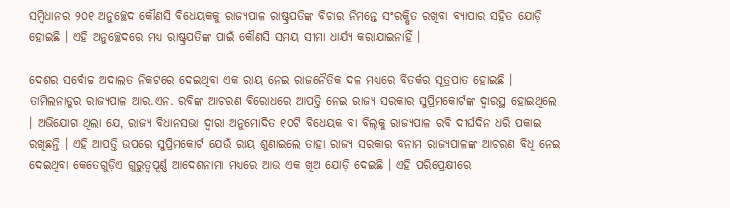ସମ୍ବିଧାନର ୨୦୧ ଅନୁଚ୍ଛେଦ କୌଣସି ବିଧେୟକକୁ ରାଜ୍ୟପାଳ ରାଷ୍ଟ୍ରପତିଙ୍କ ବିଚାର ନିମନ୍ତେ ସଂରକ୍ଷିତ ରଖିବା ବ୍ୟାପାର ସହିତ ଯୋଡ଼ି ହୋଇଛି । ଏହି ଅନୁଚ୍ଛେଦରେ ମଧ୍ୟ ରାଷ୍ଟ୍ରପତିଙ୍କ ପାଇଁ କୌଣସି ସମୟ ସୀମା ଧାର୍ଯ୍ୟ କରାଯାଇନାହିଁ ।

ଦେଶର ସର୍ବୋଚ୍ଚ ଅଦାଲତ ନିକଟରେ ଦେଇଥିବା ଏକ ରାୟ ନେଇ ରାଜନୈତିକ ଦଳ ମଧ୍ୟରେ ବିତର୍କର ସୂତ୍ରପାତ ହୋଇଛି । ତାମିଲନାଡୁର ରାଜ୍ୟପାଳ ଆର.ଏନ. ରବିଙ୍କ ଆଚରଣ ବିରୋଧରେ ଆପତ୍ତି ନେଇ ରାଜ୍ୟ ସରକାର ସୁପ୍ରିମକୋର୍ଟଙ୍କ ଦ୍ୱାରସ୍ଥ ହୋଇଥିଲେ । ଅଭିଯୋଗ ଥିଲା ଯେ, ରାଜ୍ୟ ବିଧାନସଭା ଦ୍ୱାରା ଅନୁମୋଦିତ ୧୦ଟି ବିଧେୟକ ବା ବିଲ୍‌କୁ ରାଜ୍ୟପାଳ ରବି ଦୀର୍ଘଦିନ ଧରି ପକାଇ ରଖିଛନ୍ତି । ଏହି ଆପତ୍ତି ଉପରେ ସୁପ୍ରିମକୋର୍ଟ ଯେଉଁ ରାୟ ଶୁଣାଇଲେ ତାହା ରାଜ୍ୟ ସରକାର ବନାମ ରାଜ୍ୟପାଳଙ୍କ ଆଚରଣ ବିଧି ନେଇ ଦେଇଥିବା କେତେଗୁଡ଼ିଏ ଗୁରୁତ୍ୱପୂର୍ଣ୍ଣ ଆଦେଶନାମା ମଧ୍ୟରେ ଆଉ ଏକ ଖିଅ ଯୋଡ଼ି ଦେଇଛି । ଏହି ପରିପ୍ରେକ୍ଷୀରେ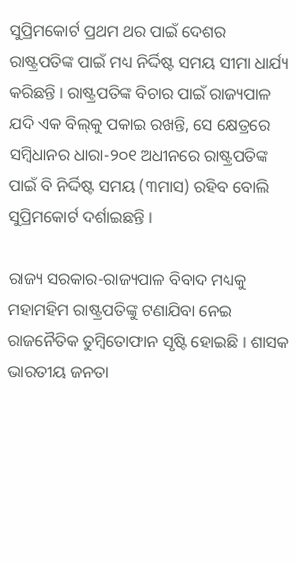ସୁପ୍ରିମକୋର୍ଟ ପ୍ରଥମ ଥର ପାଇଁ ଦେଶର ରାଷ୍ଟ୍ରପତିଙ୍କ ପାଇଁ ମଧ୍ୟ ନିର୍ଦ୍ଦିଷ୍ଟ ସମୟ ସୀମା ଧାର୍ଯ୍ୟ କରିଛନ୍ତି । ରାଷ୍ଟ୍ରପତିଙ୍କ ବିଚାର ପାଇଁ ରାଜ୍ୟପାଳ ଯଦି ଏକ ବିଲ୍‌କୁ ପକାଇ ରଖନ୍ତି, ସେ କ୍ଷେତ୍ରରେ ସମ୍ବିଧାନର ଧାରା-୨୦୧ ଅଧୀନରେ ରାଷ୍ଟ୍ରପତିଙ୍କ ପାଇଁ ବି ନିର୍ଦ୍ଦିଷ୍ଟ ସମୟ (୩ମାସ) ରହିବ ବୋଲି ସୁପ୍ରିମକୋର୍ଟ ଦର୍ଶାଇଛନ୍ତି ।

ରାଜ୍ୟ ସରକାର-ରାଜ୍ୟପାଳ ବିବାଦ ମଧ୍ୟକୁ ମହାମହିମ ରାଷ୍ଟ୍ରପତିଙ୍କୁ ଟଣାଯିବା ନେଇ ରାଜନୈତିକ ତୁମ୍ବିତୋଫାନ ସୃଷ୍ଟି ହୋଇଛି । ଶାସକ ଭାରତୀୟ ଜନତା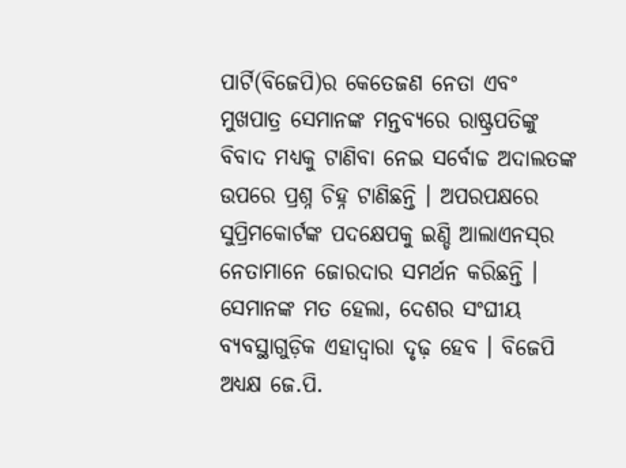ପାର୍ଟି(ବିଜେପି)ର କେତେଜଣ ନେତା ଏବଂ ମୁଖପାତ୍ର ସେମାନଙ୍କ ମନ୍ତବ୍ୟରେ ରାଷ୍ଟ୍ରପତିଙ୍କୁ ବିବାଦ ମଧ୍ୟକୁ ଟାଣିବା ନେଇ ସର୍ବୋଚ୍ଚ ଅଦାଲତଙ୍କ ଉପରେ ପ୍ରଶ୍ନ ଚିହ୍ନ ଟାଣିଛନ୍ତି । ଅପରପକ୍ଷରେ ସୁପ୍ରିମକୋର୍ଟଙ୍କ ପଦକ୍ଷେପକୁ ଇଣ୍ଡି ଆଲାଏନସ୍‌ର ନେତାମାନେ ଜୋରଦାର ସମର୍ଥନ କରିଛନ୍ତି । ସେମାନଙ୍କ ମତ ହେଲା, ଦେଶର ସଂଘୀୟ ବ୍ୟବସ୍ଥାଗୁଡ଼ିକ ଏହାଦ୍ୱାରା ଦୃଢ଼ ହେବ । ବିଜେପି ଅଧ୍ୟକ୍ଷ ଜେ.ପି.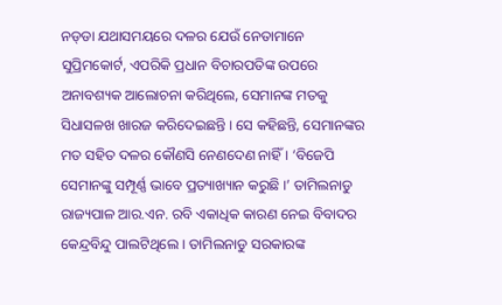ନଡ୍‌ଡା ଯଥାସମୟରେ ଦଳର ଯେଉଁ ନେତାମାନେ ସୁପ୍ରିମକୋର୍ଟ, ଏପରିକି ପ୍ରଧାନ ବିଚାରପତିଙ୍କ ଉପରେ ଅନାବଶ୍ୟକ ଆଲୋଚନା କରିଥିଲେ, ସେମାନଙ୍କ ମତକୁ ସିଧାସଳଖ ଖାରଜ କରିଦେଇଛନ୍ତି । ସେ କହିଛନ୍ତି, ସେମାନଙ୍କର ମତ ସହିତ ଦଳର କୌଣସି ନେଣଦେଣ ନାହିଁ । ‘ବିଜେପି ସେମାନଙ୍କୁ ସମ୍ପୂର୍ଣ୍ଣ ଭାବେ ପ୍ରତ୍ୟାଖ୍ୟାନ କରୁଛି ।’ ତାମିଲନାଡୁ ରାଜ୍ୟପାଳ ଆର.ଏନ. ରବି ଏକାଧିକ କାରଣ ନେଇ ବିବାଦର କେନ୍ଦ୍ରବିନ୍ଦୁ ପାଲଟିଥିଲେ । ତାମିଲନାଡୁ ସରକାରଙ୍କ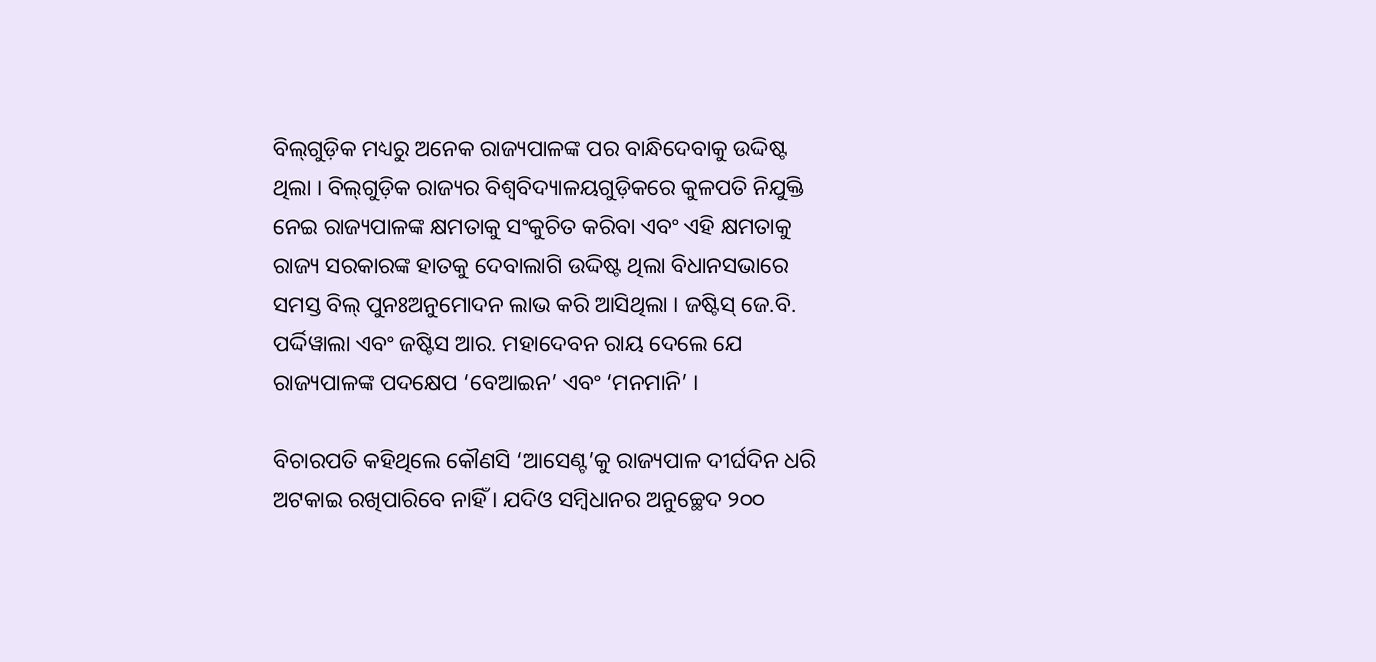ବିଲ୍‌ଗୁଡ଼ିକ ମଧ୍ୟରୁ ଅନେକ ରାଜ୍ୟପାଳଙ୍କ ପର ବାନ୍ଧିଦେବାକୁ ଉଦ୍ଦିଷ୍ଟ ଥିଲା । ବିଲ୍‌ଗୁଡ଼ିକ ରାଜ୍ୟର ବିଶ୍ୱବିଦ୍ୟାଳୟଗୁଡ଼ିକରେ କୁଳପତି ନିଯୁକ୍ତି ନେଇ ରାଜ୍ୟପାଳଙ୍କ କ୍ଷମତାକୁ ସଂକୁଚିତ କରିବା ଏବଂ ଏହି କ୍ଷମତାକୁ ରାଜ୍ୟ ସରକାରଙ୍କ ହାତକୁ ଦେବାଲାଗି ଉଦ୍ଦିଷ୍ଟ ଥିଲା ବିଧାନସଭାରେ ସମସ୍ତ ବିଲ୍‌ ପୁନଃଅନୁମୋଦନ ଲାଭ କରି ଆସିଥିଲା । ଜଷ୍ଟିସ୍‌ ଜେ.ବି. ପର୍ଦ୍ଦିୱାଲା ଏବଂ ଜଷ୍ଟିସ ଆର. ମହାଦେବନ ରାୟ ଦେଲେ ଯେ ରାଜ୍ୟପାଳଙ୍କ ପଦକ୍ଷେପ ‘ବେଆଇନ’ ଏବଂ ‘ମନମାନି’ ।

ବିଚାରପତି କହିଥିଲେ କୌଣସି ‘ଆସେଣ୍ଟ’କୁ ରାଜ୍ୟପାଳ ଦୀର୍ଘଦିନ ଧରି ଅଟକାଇ ରଖିପାରିବେ ନାହିଁ । ଯଦିଓ ସମ୍ବିଧାନର ଅନୁଚ୍ଛେଦ ୨୦୦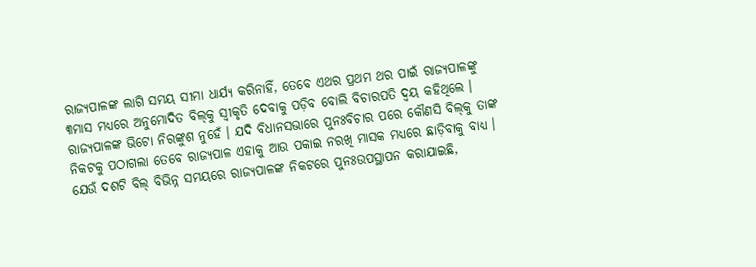ରାଜ୍ୟପାଳଙ୍କ ଲାଗି ସମୟ ସୀମା ଧାର୍ଯ୍ୟ କରିନାହିଁ, ତେବେ ଏଥର ପ୍ରଥମ ଥର ପାଇଁ ରାଜ୍ୟପାଳଙ୍କୁ ୩ମାସ ମଧ୍ୟରେ ଅନୁମୋଦିତ ବିଲ୍‌କୁ ସ୍ୱୀକୃତି ଦେବାକୁ ପଡ଼ିବ ବୋଲି ବିଚାରପତି ଦ୍ୱୟ କହିଥିଲେ । ରାଜ୍ୟପାଳଙ୍କ ଭିଟୋ ନିରଙ୍କୁଶ ନୁହେଁ । ଯଦି ବିଧାନସଭାରେ ପୁନଃବିଚାର ପରେ କୌଣସି ବିଲ୍‌କୁ ତାଙ୍କ ନିକଟକୁ ପଠାଗଲା ତେବେ ରାଜ୍ୟପାଳ ଏହାକୁ ଆଉ ପକାଇ ନରଖି ମାସକ ମଧ୍ୟରେ ଛାଡ଼ିବାକୁ ବାଧ୍ୟ । ଯେଉଁ ଦଶଟି ବିଲ୍‌ ବିଭିନ୍ନ ସମୟରେ ରାଜ୍ୟପାଳଙ୍କ ନିକଟରେ ପୁନଃଉପସ୍ଥାପନ କରାଯାଇଛି,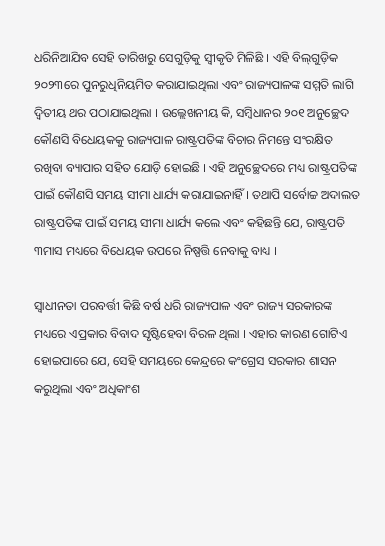ଧରିନିଆଯିବ ସେହି ତାରିଖରୁ ସେଗୁଡ଼ିକୁ ସ୍ୱୀକୃତି ମିଳିଛି । ଏହି ବିଲ୍‌ଗୁଡ଼ିକ ୨୦୨୩ରେ ପୁନରୁଧିନିୟମିତ କରାଯାଇଥିଲା ଏବଂ ରାଜ୍ୟପାଳଙ୍କ ସମ୍ମତି ଲାଗି ଦ୍ୱିତୀୟ ଥର ପଠାଯାଇଥିଲା । ଉଲ୍ଲେଖନୀୟ କି, ସମ୍ବିଧାନର ୨୦୧ ଅନୁଚ୍ଛେଦ କୌଣସି ବିଧେୟକକୁ ରାଜ୍ୟପାଳ ରାଷ୍ଟ୍ରପତିଙ୍କ ବିଚାର ନିମନ୍ତେ ସଂରକ୍ଷିତ ରଖିବା ବ୍ୟାପାର ସହିତ ଯୋଡ଼ି ହୋଇଛି । ଏହି ଅନୁଚ୍ଛେଦରେ ମଧ୍ୟ ରାଷ୍ଟ୍ରପତିଙ୍କ ପାଇଁ କୌଣସି ସମୟ ସୀମା ଧାର୍ଯ୍ୟ କରାଯାଇନାହିଁ । ତଥାପି ସର୍ବୋଚ୍ଚ ଅଦାଲତ ରାଷ୍ଟ୍ରପତିଙ୍କ ପାଇଁ ସମୟ ସୀମା ଧାର୍ଯ୍ୟ କଲେ ଏବଂ କହିଛନ୍ତି ଯେ, ରାଷ୍ଟ୍ରପତି ୩ମାସ ମଧ୍ୟରେ ବିଧେୟକ ଉପରେ ନିଷ୍ପତ୍ତି ନେବାକୁ ବାଧ୍ୟ ।

ସ୍ୱାଧୀନତା ପରବର୍ତ୍ତୀ କିଛି ବର୍ଷ ଧରି ରାଜ୍ୟପାଳ ଏବଂ ରାଜ୍ୟ ସରକାରଙ୍କ ମଧ୍ୟରେ ଏପ୍ରକାର ବିବାଦ ସୃଷ୍ଟିହେବା ବିରଳ ଥିଲା । ଏହାର କାରଣ ଗୋଟିଏ ହୋଇପାରେ ଯେ, ସେହି ସମୟରେ କେନ୍ଦ୍ରରେ କଂଗ୍ରେସ ସରକାର ଶାସନ କରୁଥିଲା ଏବଂ ଅଧିକାଂଶ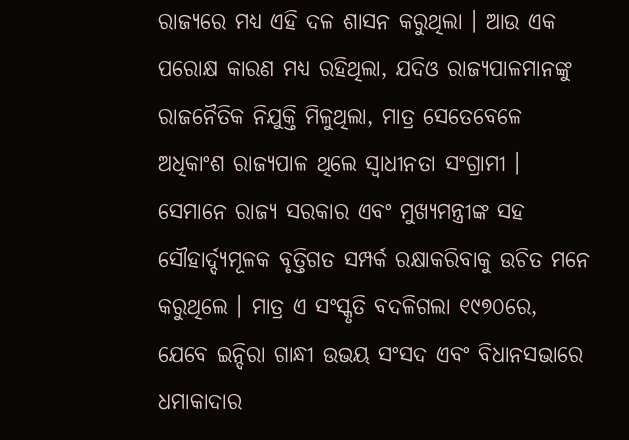ରାଜ୍ୟରେ ମଧ୍ୟ ଏହି ଦଳ ଶାସନ କରୁଥିଲା । ଆଉ ଏକ ପରୋକ୍ଷ କାରଣ ମଧ୍ୟ ରହିଥିଲା, ଯଦିଓ ରାଜ୍ୟପାଳମାନଙ୍କୁ ରାଜନୈତିକ ନିଯୁକ୍ତି ମିଳୁଥିଲା, ମାତ୍ର ସେତେବେଳେ ଅଧିକାଂଶ ରାଜ୍ୟପାଳ ଥିଲେ ସ୍ୱାଧୀନତା ସଂଗ୍ରାମୀ । ସେମାନେ ରାଜ୍ୟ ସରକାର ଏବଂ ମୁଖ୍ୟମନ୍ତ୍ରୀଙ୍କ ସହ ସୌହାର୍ଦ୍ଦ୍ୟମୂଳକ ବୃତ୍ତିଗତ ସମ୍ପର୍କ ରକ୍ଷାକରିବାକୁ ଉଚିତ ମନେ କରୁଥିଲେ । ମାତ୍ର ଏ ସଂସ୍କୃତି ବଦଳିଗଲା ୧୯୭୦ରେ, ଯେବେ ଇନ୍ଦିରା ଗାନ୍ଧୀ ଉଭୟ ସଂସଦ ଏବଂ ବିଧାନସଭାରେ ଧମାକାଦାର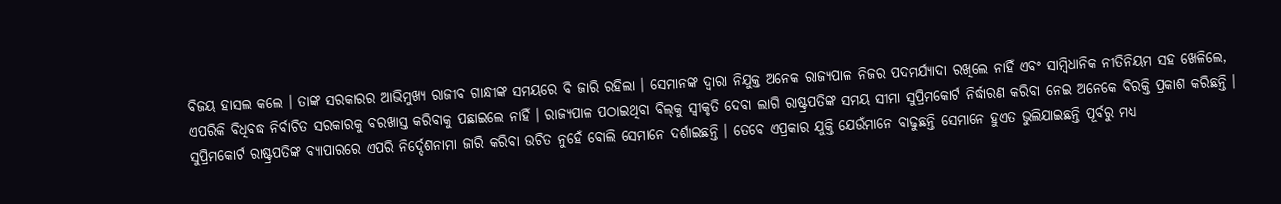ବିଜୟ ହାସଲ କଲେ । ତାଙ୍କ ସରକାରର ଆଭିମୁଖ୍ୟ ରାଜୀବ ଗାନ୍ଧୀଙ୍କ ସମୟରେ ବି ଜାରି ରହିଲା । ସେମାନଙ୍କ ଦ୍ୱାରା ନିଯୁକ୍ତ ଅନେକ ରାଜ୍ୟପାଳ ନିଜର ପଦମର୍ଯ୍ୟାଦା ରଖିଲେ ନାହିଁ ଏବଂ ସାମ୍ବିଧାନିକ ନୀତିନିୟମ ସହ ଖେଳିଲେ, ଏପରିକି ବିଧିବଦ୍ଧ ନିର୍ବାଚିତ ସରକାରକୁ ବରଖାସ୍ତ କରିବାକୁ ପଛାଇଲେ ନାହିଁ । ରାଜ୍ୟପାଳ ପଠାଇଥିବା ବିଲ୍‌କୁ ସ୍ୱୀକୃତି ଦେବା ଲାଗି ରାଷ୍ଟ୍ରପତିଙ୍କ ସମୟ ସୀମା ସୁପ୍ରିମକୋର୍ଟ ନିର୍ଦ୍ଧାରଣ କରିବା ନେଇ ଅନେକେ ବିରକ୍ତି ପ୍ରକାଶ କରିଛନ୍ତି । ସୁପ୍ରିମକୋର୍ଟ ରାଷ୍ଟ୍ରପତିଙ୍କ ବ୍ୟାପାରରେ ଏପରି ନିର୍ଦ୍ଦେଶନାମା ଜାରି କରିବା ଉଚିତ ନୁହେଁ ବୋଲି ସେମାନେ ଦର୍ଶାଇଛନ୍ତି । ତେବେ ଏପ୍ରକାର ଯୁକ୍ତି ଯେଉଁମାନେ ବାଢୁଛନ୍ତି ସେମାନେ ହୁଏତ ଭୁଲିଯାଇଛନ୍ତି ପୂର୍ବରୁ ମଧ୍ୟ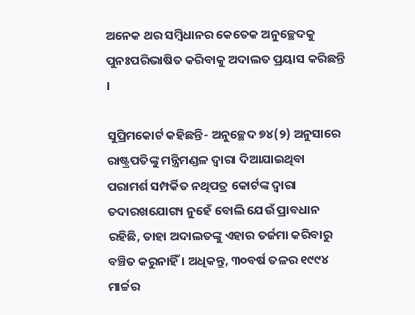ଅନେକ ଥର ସମ୍ବିଧାନର କେତେକ ଅନୁଚ୍ଛେଦକୁ ପୁନଃପରିଭାଷିତ କରିବାକୁ ଅଦାଲତ ପ୍ରୟାସ କରିଛନ୍ତି ।

ସୁପ୍ରିମକୋର୍ଟ କହିଛନ୍ତି- ଅନୁଚ୍ଛେଦ ୭୪(୨) ଅନୁସାରେ ରାଷ୍ଟ୍ରପତିଙ୍କୁ ମନ୍ତ୍ରିମଣ୍ଡଳ ଦ୍ୱାରା ଦିଆଯାଇଥିବା ପରାମର୍ଶ ସମ୍ପର୍କିତ ନଥିପତ୍ର କୋର୍ଟଙ୍କ ଦ୍ୱାରା ତଦାରଖଯୋଗ୍ୟ ନୁହେଁ ବୋଲି ଯେଉଁ ପ୍ରାବଧାନ ରହିଛି, ତାହା ଅଦାଲତଙ୍କୁ ଏହାର ତର୍ଜମା କରିବାରୁ ବଞ୍ଚିତ କରୁନାହିଁ । ଅଧିକନ୍ତୁ, ୩୦ବର୍ଷ ତଳର ୧୯୯୪ ମାର୍ଚ୍ଚର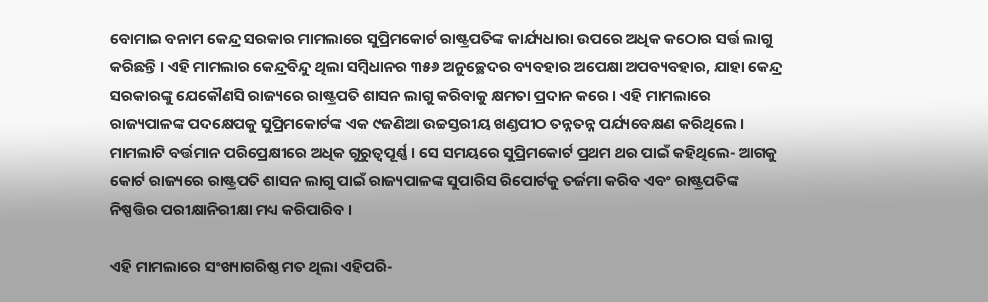ବୋମାଇ ବନାମ କେନ୍ଦ୍ର ସରକାର ମାମଲାରେ ସୁପ୍ରିମକୋର୍ଟ ରାଷ୍ଟ୍ରପତିଙ୍କ କାର୍ଯ୍ୟଧାରା ଉପରେ ଅଧିକ କଠୋର ସର୍ତ୍ତ ଲାଗୁ କରିଛନ୍ତି । ଏହି ମାମଲାର କେନ୍ଦ୍ରବିନ୍ଦୁ ଥିଲା ସମ୍ବିଧାନର ୩୫୬ ଅନୁଚ୍ଛେଦର ବ୍ୟବହାର ଅପେକ୍ଷା ଅପବ୍ୟବହାର, ଯାହା କେନ୍ଦ୍ର ସରକାରଙ୍କୁ ଯେକୌଣସି ରାଜ୍ୟରେ ରାଷ୍ଟ୍ରପତି ଶାସନ ଲାଗୁ କରିବାକୁ କ୍ଷମତା ପ୍ରଦାନ କରେ । ଏହି ମାମଲାରେ ରାଜ୍ୟପାଳଙ୍କ ପଦକ୍ଷେପକୁ ସୁପ୍ରିମକୋର୍ଟଙ୍କ ଏକ ୯ଜଣିଆ ଉଚ୍ଚସ୍ତରୀୟ ଖଣ୍ଡପୀଠ ତନ୍ନତନ୍ନ ପର୍ଯ୍ୟବେକ୍ଷଣ କରିଥିଲେ । ମାମଲାଟି ବର୍ତ୍ତମାନ ପରିପ୍ରେକ୍ଷୀରେ ଅଧିକ ଗୁରୁତ୍ୱପୂର୍ଣ୍ଣ । ସେ ସମୟରେ ସୁପ୍ରିମକୋର୍ଟ ପ୍ରଥମ ଥର ପାଇଁ କହିଥିଲେ- ଆଗକୁ କୋର୍ଟ ରାଜ୍ୟରେ ରାଷ୍ଟ୍ରପତି ଶାସନ ଲାଗୁ ପାଇଁ ରାଜ୍ୟପାଳଙ୍କ ସୁପାରିସ ରିପୋର୍ଟକୁ ତର୍ଜମା କରିବ ଏବଂ ରାଷ୍ଟ୍ରପତିଙ୍କ ନିଷ୍ପତ୍ତିର ପରୀକ୍ଷାନିରୀକ୍ଷା ମଧ୍ୟ କରିପାରିବ ।

ଏହି ମାମଲାରେ ସଂଖ୍ୟାଗରିଷ୍ଠ ମତ ଥିଲା ଏହିପରି-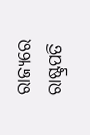ରାଜ୍ୟରେ ରାଷ୍ଟ୍ରପତି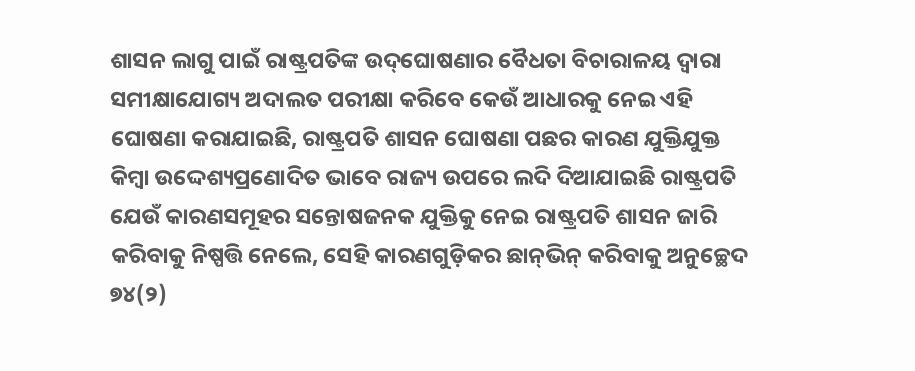ଶାସନ ଲାଗୁ ପାଇଁ ରାଷ୍ଟ୍ରପତିଙ୍କ ଉଦ୍‌ଘୋଷଣାର ବୈଧତା ବିଚାରାଳୟ ଦ୍ୱାରା ସମୀକ୍ଷାଯୋଗ୍ୟ ଅଦାଲତ ପରୀକ୍ଷା କରିବେ କେଉଁ ଆଧାରକୁ ନେଇ ଏହି ଘୋଷଣା କରାଯାଇଛି, ରାଷ୍ଟ୍ରପତି ଶାସନ ଘୋଷଣା ପଛର କାରଣ ଯୁକ୍ତିଯୁକ୍ତ କିମ୍ବା ଉଦ୍ଦେଶ୍ୟପ୍ରଣୋଦିତ ଭାବେ ରାଜ୍ୟ ଉପରେ ଲଦି ଦିଆଯାଇଛି ରାଷ୍ଟ୍ରପତି ଯେଉଁ କାରଣସମୂହର ସନ୍ତୋଷଜନକ ଯୁକ୍ତିକୁ ନେଇ ରାଷ୍ଟ୍ରପତି ଶାସନ ଜାରି କରିବାକୁ ନିଷ୍ପତ୍ତି ନେଲେ, ସେହି କାରଣଗୁଡ଼ିକର ଛାନ୍‌ଭିନ୍‌ କରିବାକୁ ଅନୁଚ୍ଛେଦ ୭୪(୨)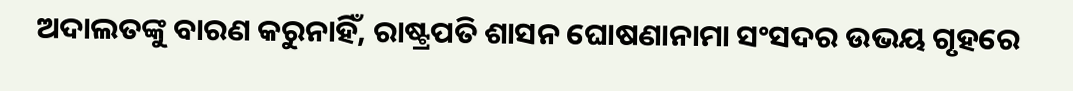ଅଦାଲତଙ୍କୁ ବାରଣ କରୁନାହିଁ, ରାଷ୍ଟ୍ରପତି ଶାସନ ଘୋଷଣାନାମା ସଂସଦର ଉଭୟ ଗୃହରେ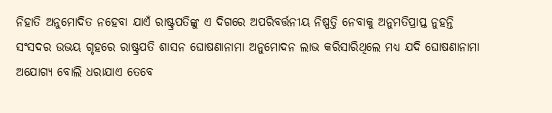ନିହାତି ଅନୁମୋଦିତ ନହେବା ଯାଏଁ ରାଷ୍ଟ୍ରପତିଙ୍କୁ ଏ ଦିଗରେ ଅପରିବର୍ତ୍ତନୀୟ ନିଷ୍ପତ୍ତି ନେବାକୁ ଅନୁମତିପ୍ରାପ୍ତ ନୁହନ୍ତି ସଂସଦର ଉଭୟ ଗୃହରେ ରାଷ୍ଟ୍ରପତି ଶାସନ ଘୋଷଣାନାମା ଅନୁମୋଦନ ଲାଭ କରିସାରିଥିଲେ ମଧ୍ୟ ଯଦି ଘୋଷଣାନାମା ଅଯୋଗ୍ୟ ବୋଲି ଧରାଯାଏ ତେବେ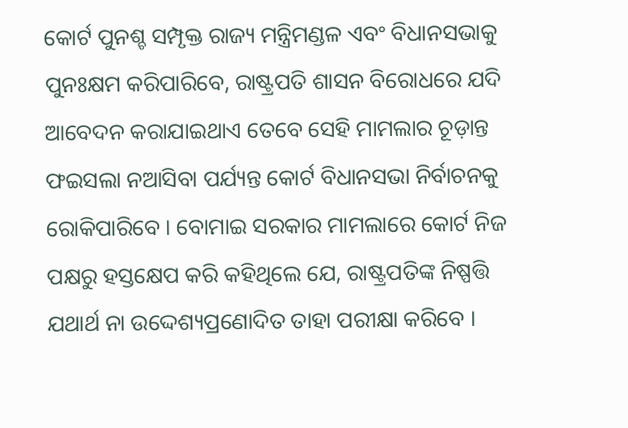କୋର୍ଟ ପୁନଶ୍ଚ ସମ୍ପୃକ୍ତ ରାଜ୍ୟ ମନ୍ତ୍ରିମଣ୍ଡଳ ଏବଂ ବିଧାନସଭାକୁ ପୁନଃକ୍ଷମ କରିପାରିବେ, ରାଷ୍ଟ୍ରପତି ଶାସନ ବିରୋଧରେ ଯଦି ଆବେଦନ କରାଯାଇଥାଏ ତେବେ ସେହି ମାମଲାର ଚୂଡ଼ାନ୍ତ ଫଇସଲା ନଆସିବା ପର୍ଯ୍ୟନ୍ତ କୋର୍ଟ ବିଧାନସଭା ନିର୍ବାଚନକୁ ରୋକିପାରିବେ । ବୋମାଇ ସରକାର ମାମଲାରେ କୋର୍ଟ ନିଜ ପକ୍ଷରୁ ହସ୍ତକ୍ଷେପ କରି କହିଥିଲେ ଯେ, ରାଷ୍ଟ୍ରପତିଙ୍କ ନିଷ୍ପତ୍ତି ଯଥାର୍ଥ ନା ଉଦ୍ଦେଶ୍ୟପ୍ରଣୋଦିତ ତାହା ପରୀକ୍ଷା କରିବେ ।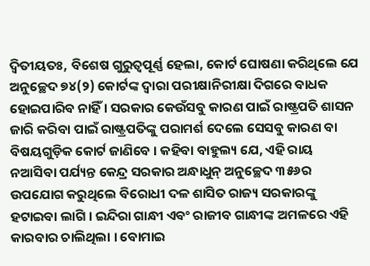ଦ୍ୱିତୀୟତଃ, ବିଶେଷ ଗୁରୁତ୍ୱପୂର୍ଣ୍ଣ ହେଲା, କୋର୍ଟ ଘୋଷଣା କରିଥିଲେ ଯେ ଅନୁଚ୍ଛେଦ ୭୪(୨) କୋର୍ଟଙ୍କ ଦ୍ୱାରା ପରୀକ୍ଷାନିରୀକ୍ଷା ଦିଗରେ ବାଧକ ହୋଇପାରିବ ନାହିଁ । ସରକାର କେଉଁସବୁ କାରଣ ପାଇଁ ରାଷ୍ଟ୍ରପତି ଶାସନ ଜାରି କରିବା ପାଇଁ ରାଷ୍ଟ୍ରପତିଙ୍କୁ ପରାମର୍ଶ ଦେଲେ ସେସବୁ କାରଣ ବା ବିଷୟଗୁଡ଼ିକ କୋର୍ଟ ଜାଣିବେ । କହିବା ବାହୁଲ୍ୟ ଯେ, ଏହି ରାୟ ନଆସିବା ପର୍ଯ୍ୟନ୍ତ କେନ୍ଦ୍ର ସରକାର ଅନ୍ଧାଧୁନ୍‌ ଅନୁଚ୍ଛେଦ ୩୫୬ର ଉପଯୋଗ କରୁଥିଲେ ବିରୋଧୀ ଦଳ ଶାସିତ ରାଜ୍ୟ ସରକାରଙ୍କୁ ହଟାଇବା ଲାଗି । ଇନ୍ଦିରା ଗାନ୍ଧୀ ଏବଂ ରାଜୀବ ଗାନ୍ଧୀଙ୍କ ଅମଳରେ ଏହି କାରବାର ଚାଲିଥିଲା । ବୋମାଇ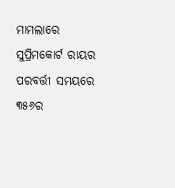ମାମଲାରେ ସୁପ୍ରିମକୋର୍ଟ ରାୟର ପରବର୍ତ୍ତୀ ସମୟରେ ୩୫୬ର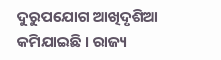ଦୁରୁପଯୋଗ ଆଖିଦୃଶିଆ କମିଯାଇଛି । ରାଜ୍ୟ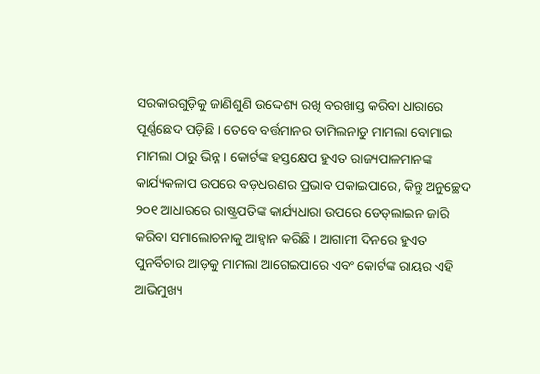ସରକାରଗୁଡ଼ିକୁ ଜାଣିଶୁଣି ଉଦ୍ଦେଶ୍ୟ ରଖି ବରଖାସ୍ତ କରିବା ଧାରାରେ ପୂର୍ଣ୍ଣଛେଦ ପଡ଼ିଛି । ତେବେ ବର୍ତ୍ତମାନର ତାମିଲନାଡୁ ମାମଲା ବୋମାଇ ମାମଲା ଠାରୁ ଭିନ୍ନ । କୋର୍ଟଙ୍କ ହସ୍ତକ୍ଷେପ ହୁଏତ ରାଜ୍ୟପାଳମାନଙ୍କ କାର୍ଯ୍ୟକଳାପ ଉପରେ ବଡ଼ଧରଣର ପ୍ରଭାବ ପକାଇପାରେ, କିନ୍ତୁ ଅନୁଚ୍ଛେଦ ୨୦୧ ଆଧାରରେ ରାଷ୍ଟ୍ରପତିଙ୍କ କାର୍ଯ୍ୟଧାରା ଉପରେ ଡେଡ୍‌ଲାଇନ ଜାରି କରିବା ସମାଲୋଚନାକୁ ଆହ୍ୱାନ କରିଛି । ଆଗାମୀ ଦିନରେ ହୁଏତ ପୁନର୍ବିଚାର ଆଡ଼କୁ ମାମଲା ଆଗେଇପାରେ ଏବଂ କୋର୍ଟଙ୍କ ରାୟର ଏହି ଆଭିମୁଖ୍ୟ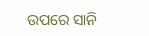ଉପରେ ସାନି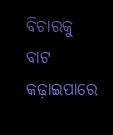ବିଚାରକୁ ବାଟ କଢ଼ାଇପାରେ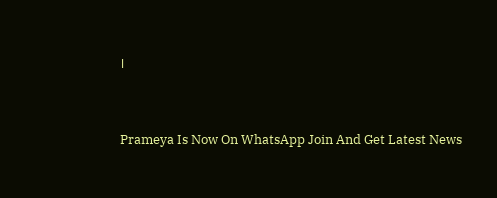।


Prameya Is Now On WhatsApp Join And Get Latest News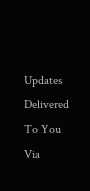Updates Delivered To You Via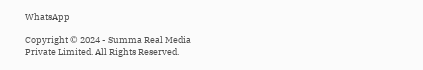WhatsApp

Copyright © 2024 - Summa Real Media Private Limited. All Rights Reserved.